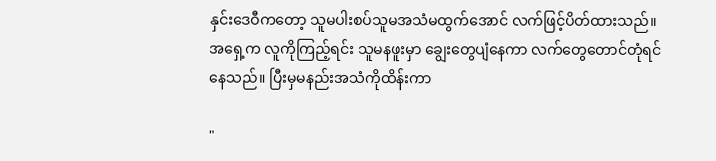နှင်းဒေဝီကတော့ သူမပါးစပ်သူမအသံမထွက်အောင် လက်ဖြင့်ပိတ်ထားသည်။ အရှေ့က လူကိုကြည့်ရင်း သူမနဖူးမှာ ချွေးတွေပျံနေကာ လက်တွေတောင်တုံရင်နေသည်။ ပြီးမှမနည်းအသံကိုထိန်းကာ

"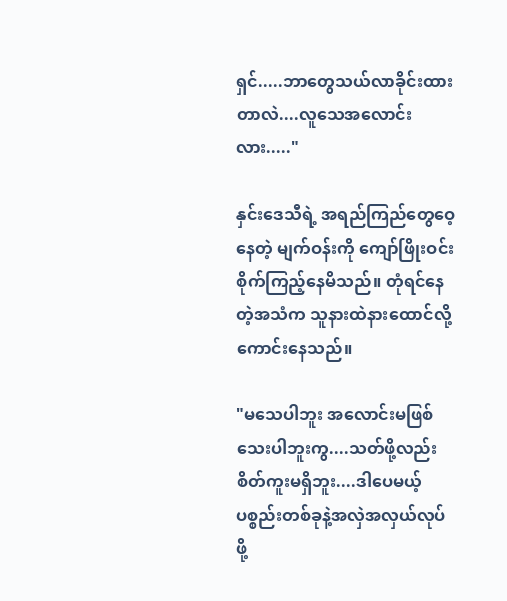ရှင်.....ဘာတွေသယ်လာခိုင်းထားတာလဲ....လူသေအလောင်း လား....."

နှင်းဒေသီရဲ့ အရည်ကြည်တွေဝေ့နေတဲ့ မျက်ဝန်းကို ကျော်ဖြိုးဝင်းစိုက်ကြည့်နေမိသည်။ တုံရင်နေတဲ့အသံက သူနားထဲနားထောင်လို့ကောင်းနေသည်။

"မသေပါဘူး အလောင်းမဖြစ်သေးပါဘူးကွ....သတ်ဖို့လည်းစိတ်ကူးမရှိဘူး....ဒါပေမယ့်ပစ္စည်းတစ်ခုနဲ့အလှဲအလှယ်လုပ်ဖို့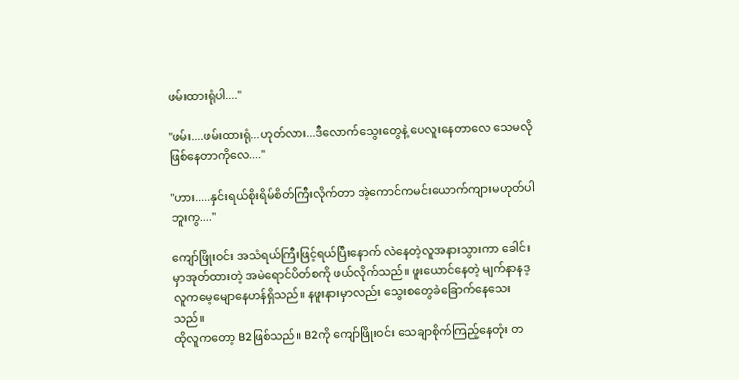ဖမ်းထားရုံပါ...."

"ဖမ်း....ဖမ်းထားရုံ...ဟုတ်လား...ဒီလောက်သွေးတွေနဲ့ ပေလူးနေတာလေ သေမလိုဖြစ်နေတာကိုလေ...."

"ဟား.....နှင်းရယ်စိုးရိမ်စိတ်ကြီးလိုက်တာ အဲ့ကောင်ကမင်းယောက်ကျားမဟုတ်ပါဘူးကွ...."

ကျော်ဖြိုးဝင်း အသံရယ်ကြီးဖြင့်ရယ်ပြီးနောက် လဲနေတဲ့လူအနားသွားကာ ခေါင်းမှာအုတ်ထားတဲ့ အမဲရောင်ပိတ်စကို ဖယ်လိုက်သည်။ ဖူးယောင်နေတဲ့ မျက်နာနဒ့လူကမေ့မျောနေဟန်ရှိသည်။ နဖူးနားမှာလည်း သွေးစတွေခဲခြောက်နေသေးသည်။
ထိုလူကတော့ B2ဖြစ်သည်။ B2ကို ကျော်ဖြိုးဝင်း သေချာစိုက်ကြည့်နေတုံး တ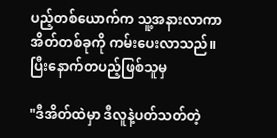ပည့်တစ်ယောက်က သူ့အနားလာကာ အိတ်တစ်ခုကို ကမ်းပေးလာသည်။ ပြီးနောက်တပည့်ဖြစ်သူမှ

"ဒီအိတ်ထဲမှာ ဒီလူနဲ့ပတ်သတ်တဲ့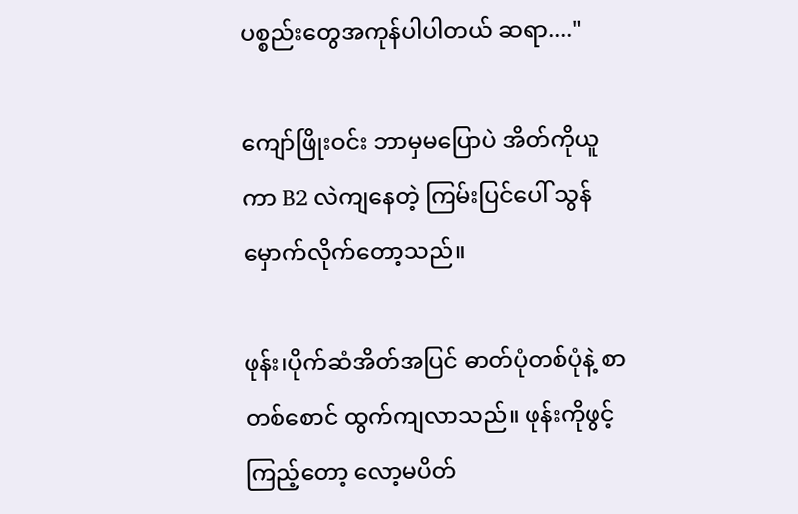ပစ္စည်းတွေအကုန်ပါပါတယ် ဆရာ...."

ကျော်ဖြိုးဝင်း ဘာမှမပြောပဲ အိတ်ကိုယူကာ B2 လဲကျနေတဲ့ ကြမ်းပြင်ပေါ် သွန်မှောက်လိုက်တော့သည်။

ဖုန်း၊ပိုက်ဆံအိတ်အပြင် ဓာတ်ပုံတစ်ပုံနဲ့ စာတစ်စောင် ထွက်ကျလာသည်။ ဖုန်းကိုဖွင့်ကြည့်တော့ လော့မပိတ်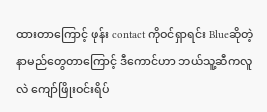ထားတာကြောင့် ဖုန်း contact ကိုဝင်ရှာရင်း Blueဆိုတဲ့ နာမည်တွေတာကြောင့် ဒီကောင်ဟာ ဘယ်သူ့ဆီကလူလဲ ကျော်ဖြိုးဝင်းရိပ်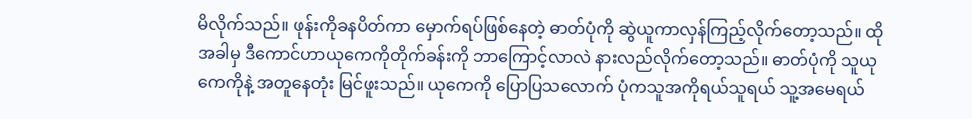မိလိုက်သည်။ ဖုန်းကိုခနပိတ်ကာ မှောက်ရပ်ဖြစ်နေတဲ့ ဓာတ်ပုံကို ဆွဲယူကာလှန်ကြည့်လိုက်တော့သည်။ ထိုအခါမှ ဒီကောင်ဟာယုကေကိုတိုက်ခန်းကို ဘာကြောင့်လာလဲ နားလည်လိုက်တော့သည်။ ဓာတ်ပုံကို သူယုကေကိုနဲ့ အတူနေတုံး မြင်ဖူးသည်။ ယုကေကို ပြောပြသလောက် ပုံကသူအကိုရယ်သူရယ် သူ့အမေရယ်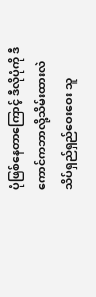ပုံဖြစ်နေတာကြောင့် ဒီလိုပုံကို ဒီကောင်ကဘာလို့သိမ်းထားလဲ သိပ်ရှည်ရှည်ဝေးဝေး သူ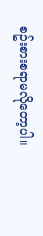စဥ်းစားစရာမလိုတော့ပါ။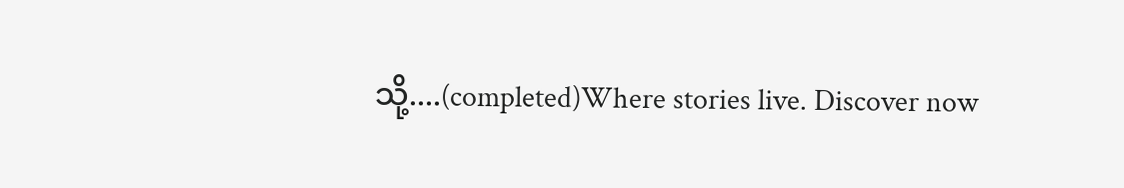သို့....(completed)Where stories live. Discover now